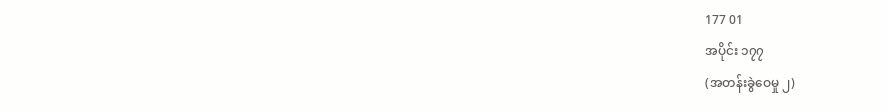177 01
အပိုင်း ၁၇၇
(အတန်းခွဲဝေမှု ၂)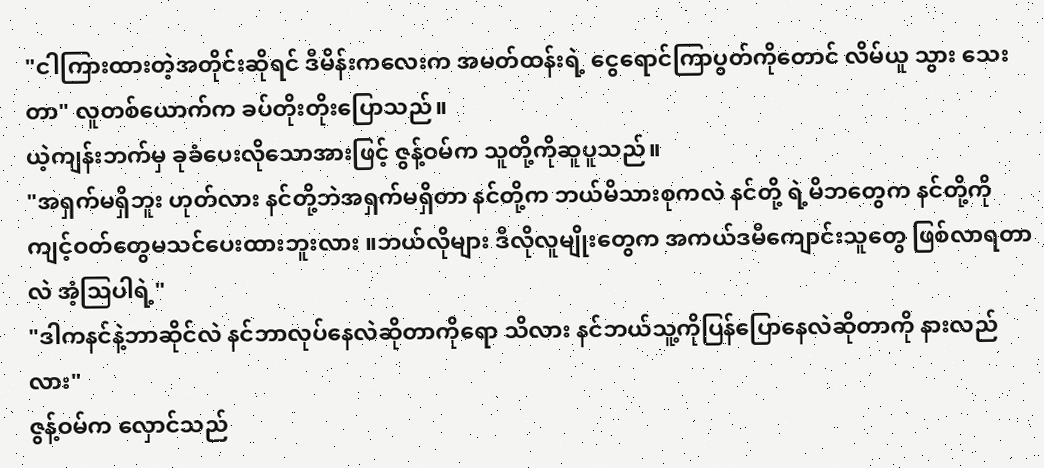"ငါကြားထားတဲ့အတိုင်းဆိုရင် ဒီမိန်းကလေးက အမတ်ထန်းရဲ့ ငွေရောင်ကြာပွတ်ကိုတောင် လိမ်ယူ သွား သေး တာ" လူတစ်ယောက်က ခပ်တိုးတိုးပြောသည်။
ယဲ့ကျန်းဘက်မှ ခုခံပေးလိုသောအားဖြင့် ဇွန့်ဝမ်က သူတို့ကိုဆူပူသည်။
"အရှက်မရှိဘူး ဟုတ်လား နင်တို့ဘဲအရှက်မရှိတာ နင်တို့က ဘယ်မိသားစုကလဲ နင်တို့ ရဲ့မိဘတွေက နင်တို့ကို ကျင့်ဝတ်တွေမသင်ပေးထားဘူးလား ။ဘယ်လိုများ ဒီလိုလူမျိုးတွေက အကယ်ဒမီကျောင်းသူတွေ ဖြစ်လာရတာ လဲ အံ့ဩပါရဲ့"
"ဒါကနင်နဲ့ဘာဆိုင်လဲ နင်ဘာလုပ်နေလဲဆိုတာကိုရော သိလား နင်ဘယ်သူ့ကိုပြန်ပြောနေလဲဆိုတာကို နားလည် လား"
ဇွန့်ဝမ်က လှောင်သည်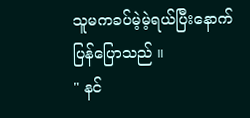သူမကခပ်မဲ့မဲ့ရယ်ပြီးနောက် ပြန်ပြောသည် ။
" နင်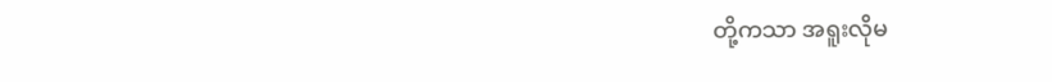တို့ကသာ အရူးလိုမ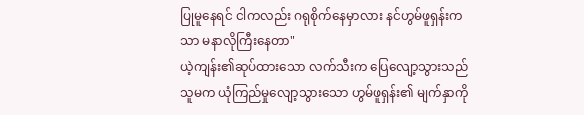ပြုမူနေရင် ငါကလည်း ဂရုစိုက်နေမှာလား နင်ဟွမ်ဖူရှန်းကသာ မနာလိုကြီးနေတာ"
ယဲ့ကျန်း၏ဆုပ်ထားသော လက်သီးက ပြေလျော့သွားသည် သူမက ယုံကြည်မှုလျော့သွားသော ဟွမ်ဖူရှန်း၏ မျက်နှာကို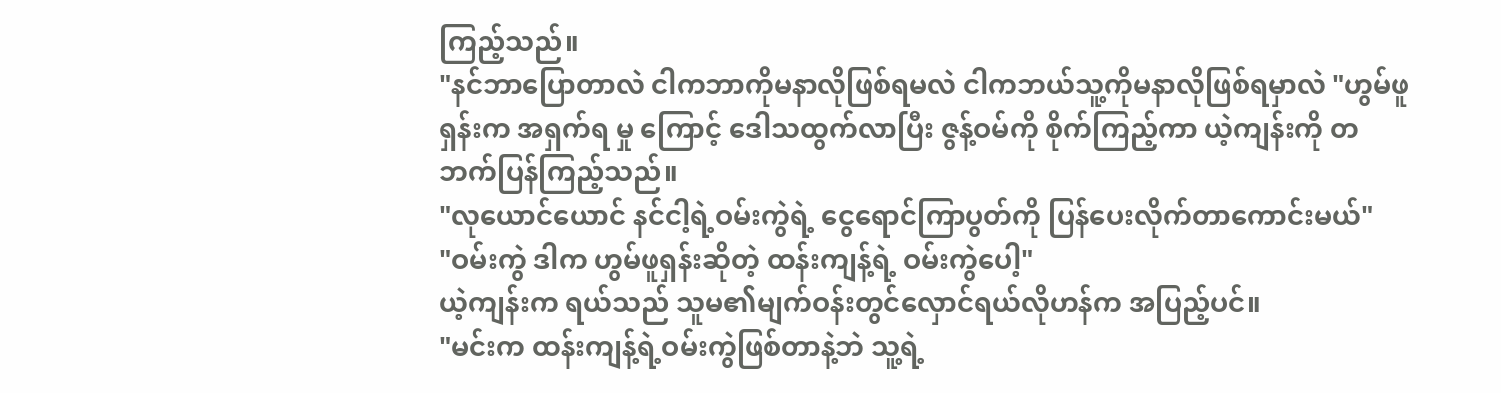ကြည့်သည်။
"နင်ဘာပြောတာလဲ ငါကဘာကိုမနာလိုဖြစ်ရမလဲ ငါကဘယ်သူ့ကိုမနာလိုဖြစ်ရမှာလဲ "ဟွမ်ဖူရှန်းက အရှက်ရ မှု ကြောင့် ဒေါသထွက်လာပြီး ဇွန့်ဝမ်ကို စိုက်ကြည့်ကာ ယဲ့ကျန်းကို တဘက်ပြန်ကြည့်သည်။
"လုယောင်ယောင် နင်ငါ့ရဲ့ဝမ်းကွဲရဲ့ ငွေရောင်ကြာပွတ်ကို ပြန်ပေးလိုက်တာကောင်းမယ်"
"ဝမ်းကွဲ ဒါက ဟွမ်ဖူရှန်းဆိုတဲ့ ထန်းကျန့်ရဲ့ ဝမ်းကွဲပေါ့"
ယဲ့ကျန်းက ရယ်သည် သူမ၏မျက်ဝန်းတွင်လှောင်ရယ်လိုဟန်က အပြည့်ပင်။
"မင်းက ထန်းကျန့်ရဲ့ဝမ်းကွဲဖြစ်တာနဲ့ဘဲ သူ့ရဲ့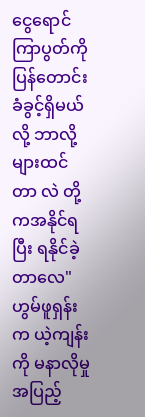ငွေရောင်ကြာပွတ်ကို ပြန်တောင်းခံခွင့်ရှိမယ်လို့ ဘာလို့များထင်တာ လဲ တို့ကအနိုင်ရပြီး ရနိုင်ခဲ့တာလေ"
ဟွမ်ဖူရှန်းက ယဲ့ကျန်းကို မနာလိုမှုအပြည့်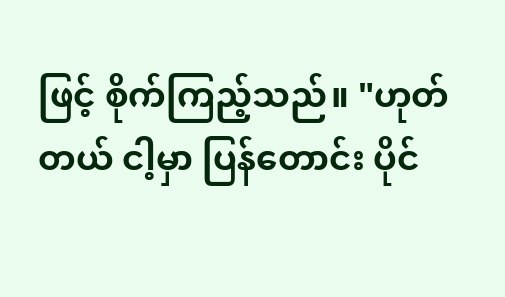ဖြင့် စိုက်ကြည့်သည်။ "ဟုတ်တယ် ငါ့မှာ ပြန်တောင်း ပိုင်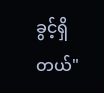ခွင့်ရှိ တယ်"